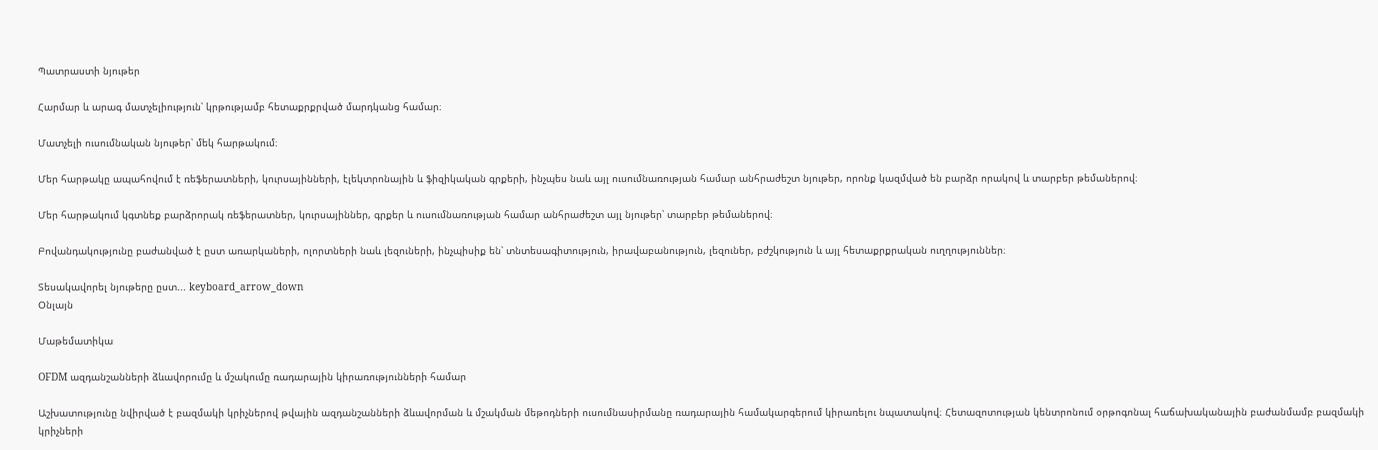Պատրաստի նյութեր

Հարմար և արագ մատչելիություն՝ կրթությամբ հետաքրքրված մարդկանց համար։

Մատչելի ուսումնական նյութեր՝ մեկ հարթակում։

Մեր հարթակը ապահովում է ռեֆերատների, կուրսայինների, էլեկտրոնային և ֆիզիկական գրքերի, ինչպես նաև այլ ուսումնառության համար անհրաժեշտ նյութեր, որոնք կազմված են բարձր որակով և տարբեր թեմաներով։

Մեր հարթակում կգտնեք բարձրորակ ռեֆերատներ, կուրսայիններ, գրքեր և ուսումնառության համար անհրաժեշտ այլ նյութեր՝ տարբեր թեմաներով։

Բովանդակությունը բաժանված է ըստ առարկաների, ոլորտների նաև լեզուների, ինչպիսիք են՝ տնտեսագիտություն, իրավաբանություն, լեզուներ, բժշկություն և այլ հետաքրքրական ուղղություններ։

Տեսակավորել նյութերը ըստ... keyboard_arrow_down
Օնլայն

Մաթեմատիկա

OFDM ազդանշանների ձևավորումը և մշակումը ռադարային կիրառությունների համար

Աշխատությունը նվիրված է բազմակի կրիչներով թվային ազդանշանների ձևավորման և մշակման մեթոդների ուսումնասիրմանը ռադարային համակարգերում կիրառելու նպատակով։ Հետազոտության կենտրոնում օրթոգոնալ հաճախականային բաժանմամբ բազմակի կրիչների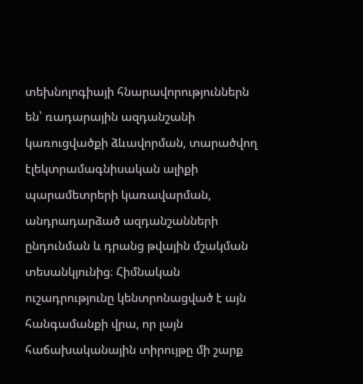տեխնոլոգիայի հնարավորություններն են՝ ռադարային ազդանշանի կառուցվածքի ձևավորման, տարածվող էլեկտրամագնիսական ալիքի պարամետրերի կառավարման, անդրադարձած ազդանշանների ընդունման և դրանց թվային մշակման տեսանկյունից։ Հիմնական ուշադրությունը կենտրոնացված է այն հանգամանքի վրա, որ լայն հաճախականային տիրույթը մի շարք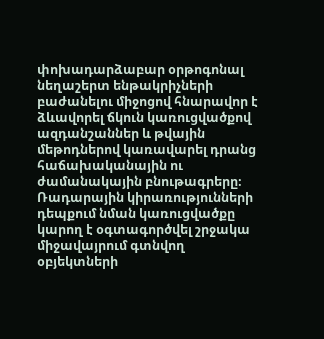փոխադարձաբար օրթոգոնալ նեղաշերտ ենթակրիչների բաժանելու միջոցով հնարավոր է ձևավորել ճկուն կառուցվածքով ազդանշաններ և թվային մեթոդներով կառավարել դրանց հաճախականային ու ժամանակային բնութագրերը։ Ռադարային կիրառությունների դեպքում նման կառուցվածքը կարող է օգտագործվել շրջակա միջավայրում գտնվող օբյեկտների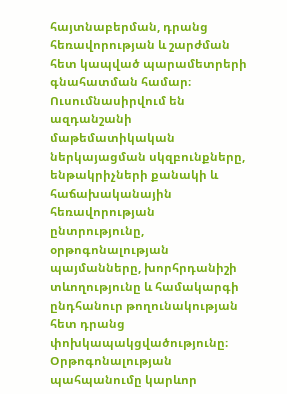հայտնաբերման, դրանց հեռավորության և շարժման հետ կապված պարամետրերի գնահատման համար։ Ուսումնասիրվում են ազդանշանի մաթեմատիկական ներկայացման սկզբունքները, ենթակրիչների քանակի և հաճախականային հեռավորության ընտրությունը, օրթոգոնալության պայմանները, խորհրդանիշի տևողությունը և համակարգի ընդհանուր թողունակության հետ դրանց փոխկապակցվածությունը։ Օրթոգոնալության պահպանումը կարևոր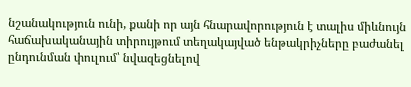նշանակություն ունի, քանի որ այն հնարավորություն է տալիս միևնույն հաճախականային տիրույթում տեղակայված ենթակրիչները բաժանել ընդունման փուլում՝ նվազեցնելով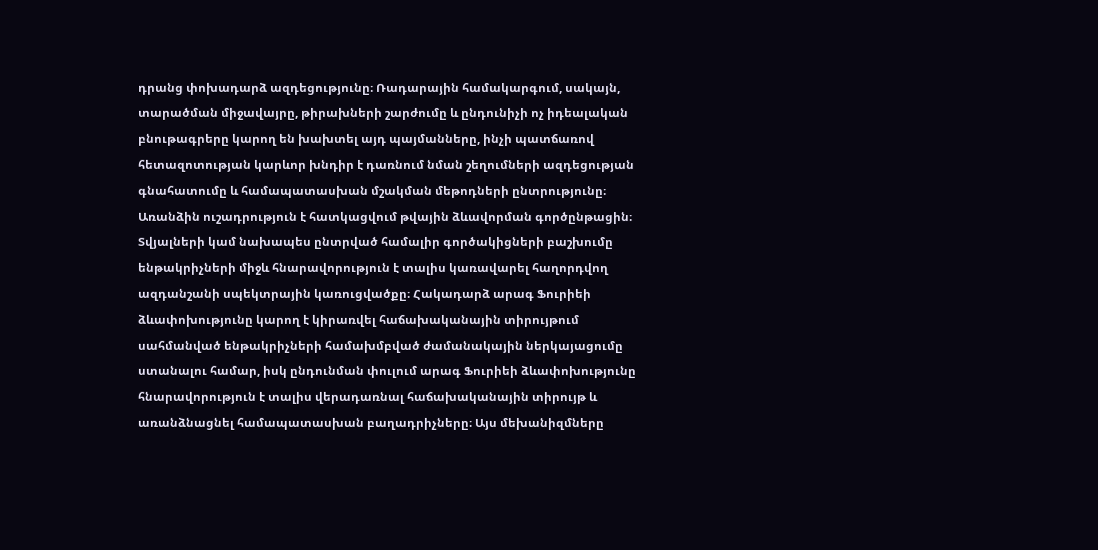դրանց փոխադարձ ազդեցությունը։ Ռադարային համակարգում, սակայն, տարածման միջավայրը, թիրախների շարժումը և ընդունիչի ոչ իդեալական բնութագրերը կարող են խախտել այդ պայմանները, ինչի պատճառով հետազոտության կարևոր խնդիր է դառնում նման շեղումների ազդեցության գնահատումը և համապատասխան մշակման մեթոդների ընտրությունը։ Առանձին ուշադրություն է հատկացվում թվային ձևավորման գործընթացին։ Տվյալների կամ նախապես ընտրված համալիր գործակիցների բաշխումը ենթակրիչների միջև հնարավորություն է տալիս կառավարել հաղորդվող ազդանշանի սպեկտրային կառուցվածքը։ Հակադարձ արագ Ֆուրիեի ձևափոխությունը կարող է կիրառվել հաճախականային տիրույթում սահմանված ենթակրիչների համախմբված ժամանակային ներկայացումը ստանալու համար, իսկ ընդունման փուլում արագ Ֆուրիեի ձևափոխությունը հնարավորություն է տալիս վերադառնալ հաճախականային տիրույթ և առանձնացնել համապատասխան բաղադրիչները։ Այս մեխանիզմները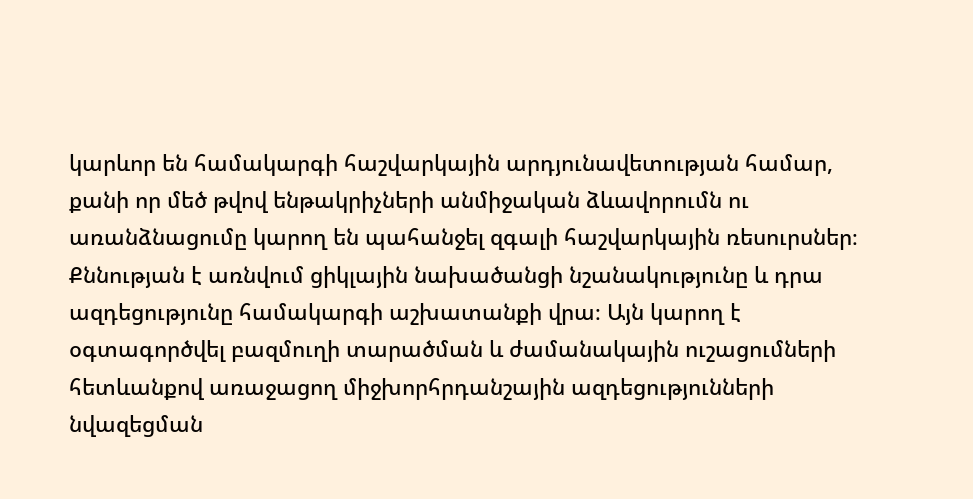կարևոր են համակարգի հաշվարկային արդյունավետության համար, քանի որ մեծ թվով ենթակրիչների անմիջական ձևավորումն ու առանձնացումը կարող են պահանջել զգալի հաշվարկային ռեսուրսներ։ Քննության է առնվում ցիկլային նախածանցի նշանակությունը և դրա ազդեցությունը համակարգի աշխատանքի վրա։ Այն կարող է օգտագործվել բազմուղի տարածման և ժամանակային ուշացումների հետևանքով առաջացող միջխորհրդանշային ազդեցությունների նվազեցման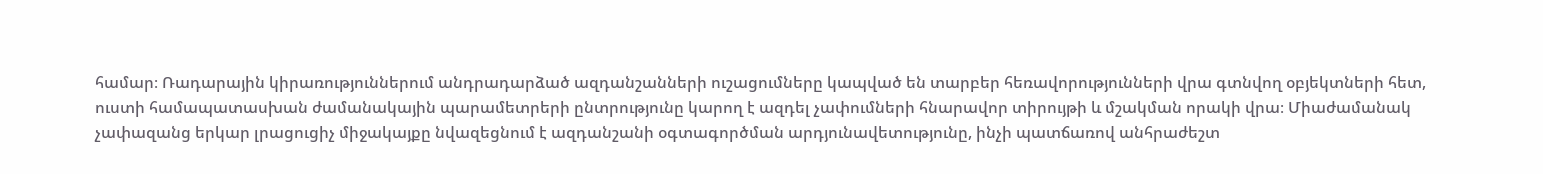համար։ Ռադարային կիրառություններում անդրադարձած ազդանշանների ուշացումները կապված են տարբեր հեռավորությունների վրա գտնվող օբյեկտների հետ, ուստի համապատասխան ժամանակային պարամետրերի ընտրությունը կարող է ազդել չափումների հնարավոր տիրույթի և մշակման որակի վրա։ Միաժամանակ չափազանց երկար լրացուցիչ միջակայքը նվազեցնում է ազդանշանի օգտագործման արդյունավետությունը, ինչի պատճառով անհրաժեշտ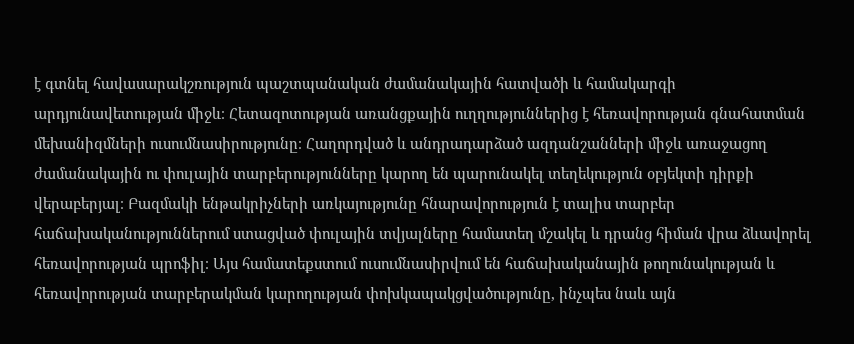է գտնել հավասարակշռություն պաշտպանական ժամանակային հատվածի և համակարգի արդյունավետության միջև։ Հետազոտության առանցքային ուղղություններից է հեռավորության գնահատման մեխանիզմների ուսումնասիրությունը։ Հաղորդված և անդրադարձած ազդանշանների միջև առաջացող ժամանակային ու փուլային տարբերությունները կարող են պարունակել տեղեկություն օբյեկտի դիրքի վերաբերյալ։ Բազմակի ենթակրիչների առկայությունը հնարավորություն է տալիս տարբեր հաճախականություններում ստացված փուլային տվյալները համատեղ մշակել և դրանց հիման վրա ձևավորել հեռավորության պրոֆիլ։ Այս համատեքստում ուսումնասիրվում են հաճախականային թողունակության և հեռավորության տարբերակման կարողության փոխկապակցվածությունը, ինչպես նաև այն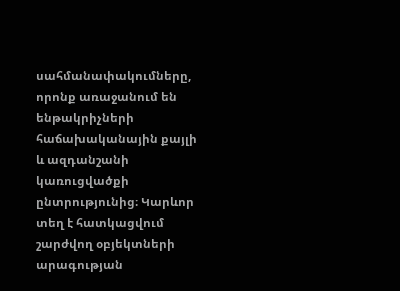սահմանափակումները, որոնք առաջանում են ենթակրիչների հաճախականային քայլի և ազդանշանի կառուցվածքի ընտրությունից։ Կարևոր տեղ է հատկացվում շարժվող օբյեկտների արագության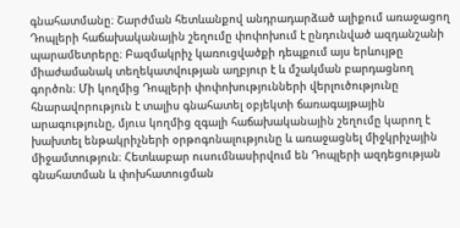գնահատմանը։ Շարժման հետևանքով անդրադարձած ալիքում առաջացող Դոպլերի հաճախականային շեղումը փոփոխում է ընդունված ազդանշանի պարամետրերը։ Բազմակրիչ կառուցվածքի դեպքում այս երևույթը միաժամանակ տեղեկատվության աղբյուր է և մշակման բարդացնող գործոն։ Մի կողմից Դոպլերի փոփոխությունների վերլուծությունը հնարավորություն է տալիս գնահատել օբյեկտի ճառագայթային արագությունը, մյուս կողմից զգալի հաճախականային շեղումը կարող է խախտել ենթակրիչների օրթոգոնալությունը և առաջացնել միջկրիչային միջամտություն։ Հետևաբար ուսումնասիրվում են Դոպլերի ազդեցության գնահատման և փոխհատուցման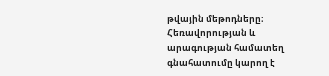թվային մեթոդները։ Հեռավորության և արագության համատեղ գնահատումը կարող է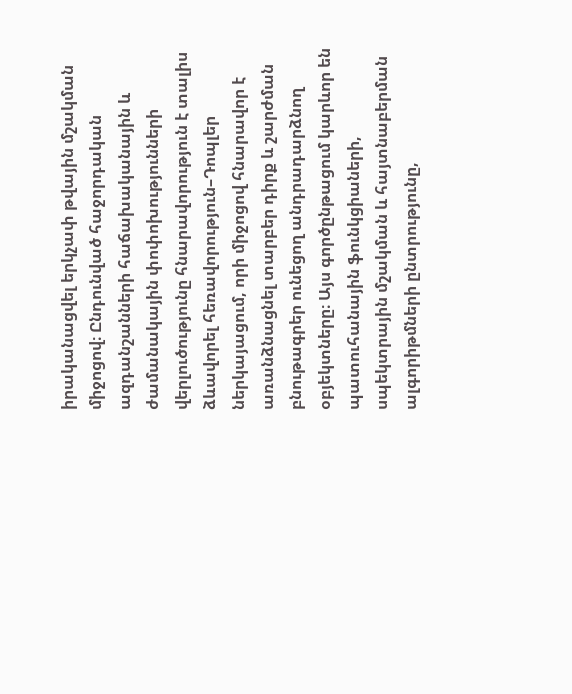իրականացվել երկչափ թվային մշակման միջոցով։ Ընդունված հաջորդական ազդանշանների հաճախականային և ժամանակային փոփոխությունների վերլուծությունը հնարավորություն է տալիս ձևավորել հեռավորություն–Դոպլեր ներկայացում, որի միջոցով հնարավոր է առանձնացնել տարբեր դիրք և շարժման բնութագրեր ունեցող անդրադարձնող օբյեկտները։ Այս գործընթացում կարևոր են պատուհանային ֆունկցիաների, սպեկտրային մշակման և հայտնաբերման ալգորիթմների ընտրությունը,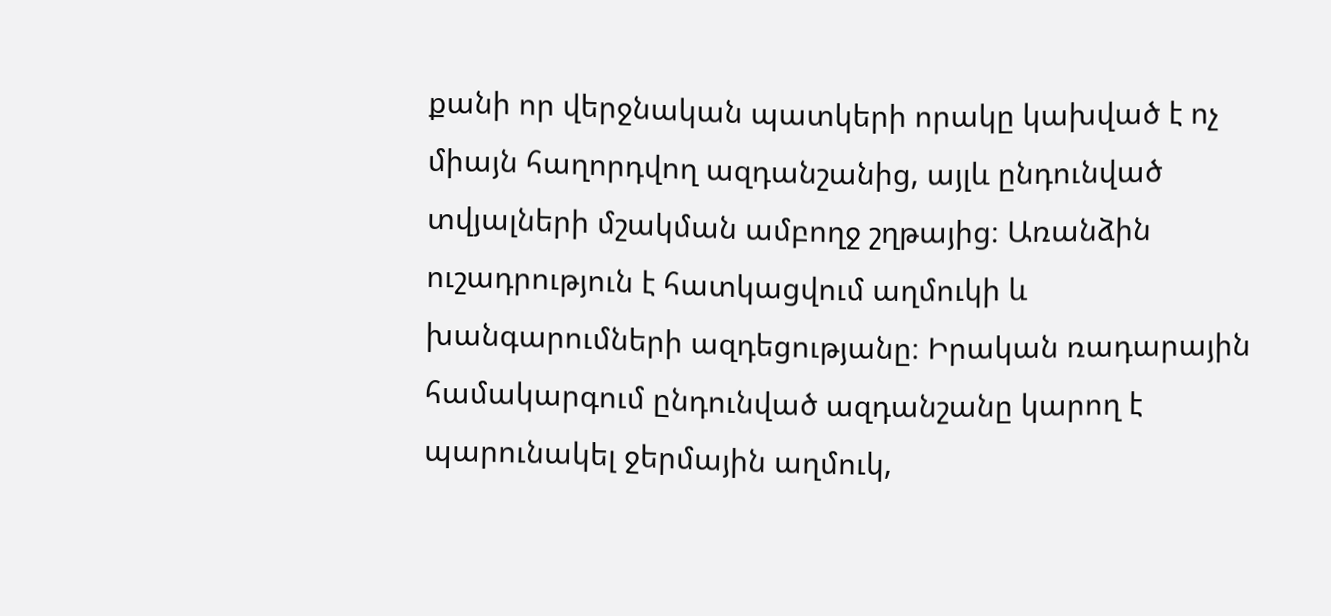քանի որ վերջնական պատկերի որակը կախված է ոչ միայն հաղորդվող ազդանշանից, այլև ընդունված տվյալների մշակման ամբողջ շղթայից։ Առանձին ուշադրություն է հատկացվում աղմուկի և խանգարումների ազդեցությանը։ Իրական ռադարային համակարգում ընդունված ազդանշանը կարող է պարունակել ջերմային աղմուկ,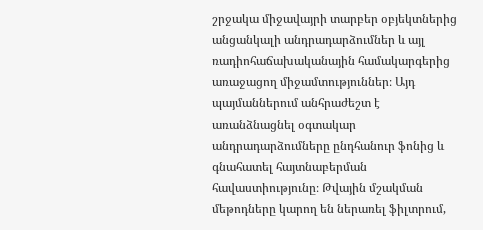շրջակա միջավայրի տարբեր օբյեկտներից անցանկալի անդրադարձումներ և այլ ռադիոհաճախականային համակարգերից առաջացող միջամտություններ։ Այդ պայմաններում անհրաժեշտ է առանձնացնել օգտակար անդրադարձումները ընդհանուր ֆոնից և գնահատել հայտնաբերման հավաստիությունը։ Թվային մշակման մեթոդները կարող են ներառել ֆիլտրում,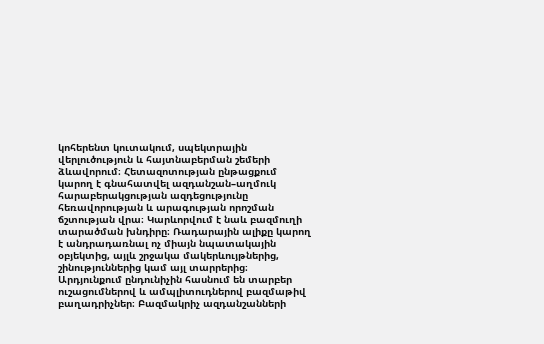կոհերենտ կուտակում, սպեկտրային վերլուծություն և հայտնաբերման շեմերի ձևավորում։ Հետազոտության ընթացքում կարող է գնահատվել ազդանշան–աղմուկ հարաբերակցության ազդեցությունը հեռավորության և արագության որոշման ճշտության վրա։ Կարևորվում է նաև բազմուղի տարածման խնդիրը։ Ռադարային ալիքը կարող է անդրադառնալ ոչ միայն նպատակային օբյեկտից, այլև շրջակա մակերևույթներից, շինություններից կամ այլ տարրերից։ Արդյունքում ընդունիչին հասնում են տարբեր ուշացումներով և ամպլիտուդներով բազմաթիվ բաղադրիչներ։ Բազմակրիչ ազդանշանների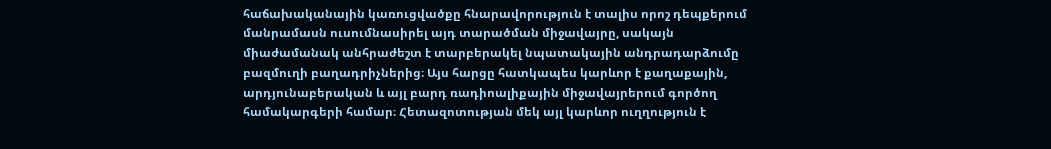հաճախականային կառուցվածքը հնարավորություն է տալիս որոշ դեպքերում մանրամասն ուսումնասիրել այդ տարածման միջավայրը, սակայն միաժամանակ անհրաժեշտ է տարբերակել նպատակային անդրադարձումը բազմուղի բաղադրիչներից։ Այս հարցը հատկապես կարևոր է քաղաքային, արդյունաբերական և այլ բարդ ռադիոալիքային միջավայրերում գործող համակարգերի համար։ Հետազոտության մեկ այլ կարևոր ուղղություն է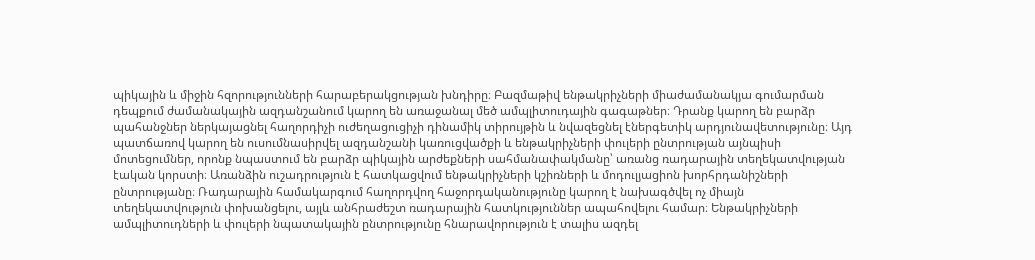պիկային և միջին հզորությունների հարաբերակցության խնդիրը։ Բազմաթիվ ենթակրիչների միաժամանակյա գումարման դեպքում ժամանակային ազդանշանում կարող են առաջանալ մեծ ամպլիտուդային գագաթներ։ Դրանք կարող են բարձր պահանջներ ներկայացնել հաղորդիչի ուժեղացուցիչի դինամիկ տիրույթին և նվազեցնել էներգետիկ արդյունավետությունը։ Այդ պատճառով կարող են ուսումնասիրվել ազդանշանի կառուցվածքի և ենթակրիչների փուլերի ընտրության այնպիսի մոտեցումներ, որոնք նպաստում են բարձր պիկային արժեքների սահմանափակմանը՝ առանց ռադարային տեղեկատվության էական կորստի։ Առանձին ուշադրություն է հատկացվում ենթակրիչների կշիռների և մոդուլյացիոն խորհրդանիշների ընտրությանը։ Ռադարային համակարգում հաղորդվող հաջորդականությունը կարող է նախագծվել ոչ միայն տեղեկատվություն փոխանցելու, այլև անհրաժեշտ ռադարային հատկություններ ապահովելու համար։ Ենթակրիչների ամպլիտուդների և փուլերի նպատակային ընտրությունը հնարավորություն է տալիս ազդել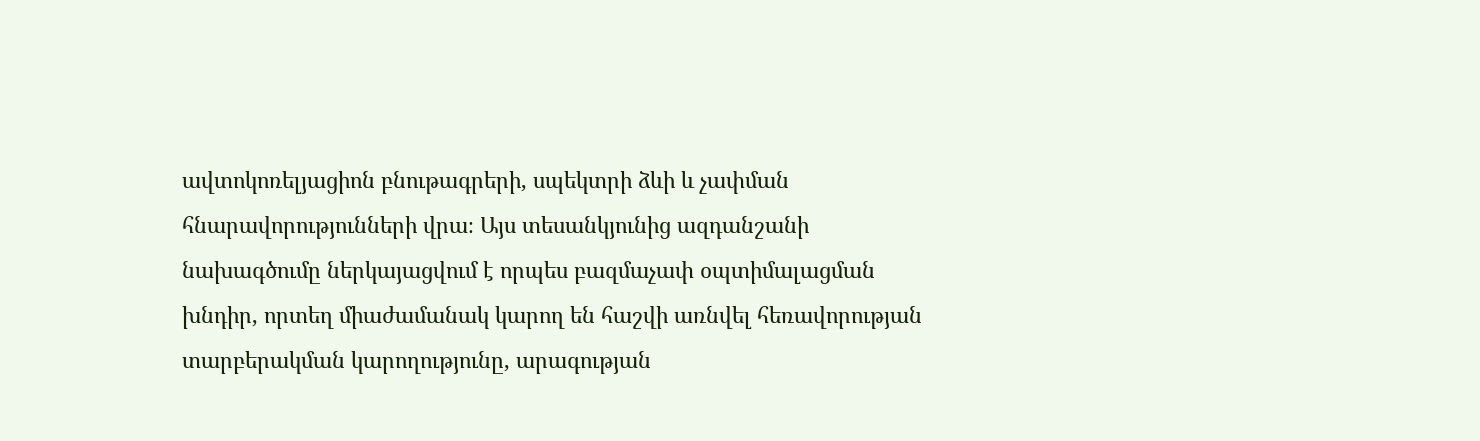ավտոկոռելյացիոն բնութագրերի, սպեկտրի ձևի և չափման հնարավորությունների վրա։ Այս տեսանկյունից ազդանշանի նախագծումը ներկայացվում է որպես բազմաչափ օպտիմալացման խնդիր, որտեղ միաժամանակ կարող են հաշվի առնվել հեռավորության տարբերակման կարողությունը, արագության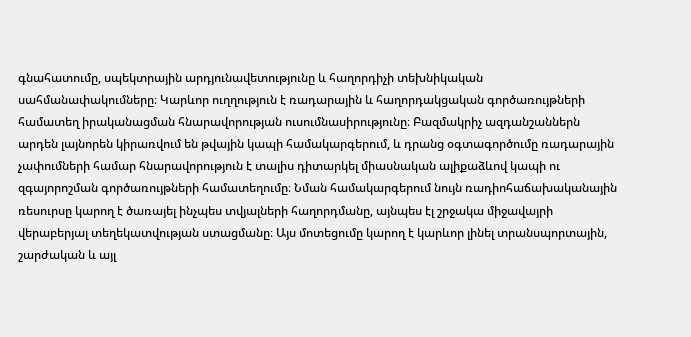գնահատումը, սպեկտրային արդյունավետությունը և հաղորդիչի տեխնիկական սահմանափակումները։ Կարևոր ուղղություն է ռադարային և հաղորդակցական գործառույթների համատեղ իրականացման հնարավորության ուսումնասիրությունը։ Բազմակրիչ ազդանշաններն արդեն լայնորեն կիրառվում են թվային կապի համակարգերում, և դրանց օգտագործումը ռադարային չափումների համար հնարավորություն է տալիս դիտարկել միասնական ալիքաձևով կապի ու զգայորոշման գործառույթների համատեղումը։ Նման համակարգերում նույն ռադիոհաճախականային ռեսուրսը կարող է ծառայել ինչպես տվյալների հաղորդմանը, այնպես էլ շրջակա միջավայրի վերաբերյալ տեղեկատվության ստացմանը։ Այս մոտեցումը կարող է կարևոր լինել տրանսպորտային, շարժական և այլ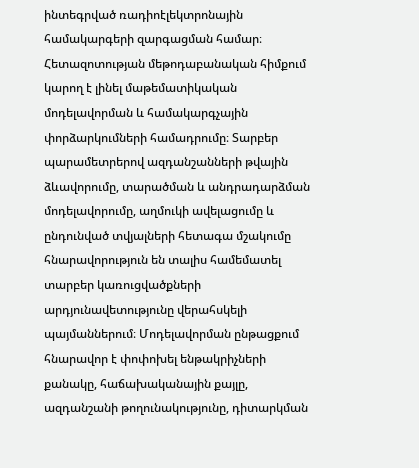ինտեգրված ռադիոէլեկտրոնային համակարգերի զարգացման համար։ Հետազոտության մեթոդաբանական հիմքում կարող է լինել մաթեմատիկական մոդելավորման և համակարգչային փորձարկումների համադրումը։ Տարբեր պարամետրերով ազդանշանների թվային ձևավորումը, տարածման և անդրադարձման մոդելավորումը, աղմուկի ավելացումը և ընդունված տվյալների հետագա մշակումը հնարավորություն են տալիս համեմատել տարբեր կառուցվածքների արդյունավետությունը վերահսկելի պայմաններում։ Մոդելավորման ընթացքում հնարավոր է փոփոխել ենթակրիչների քանակը, հաճախականային քայլը, ազդանշանի թողունակությունը, դիտարկման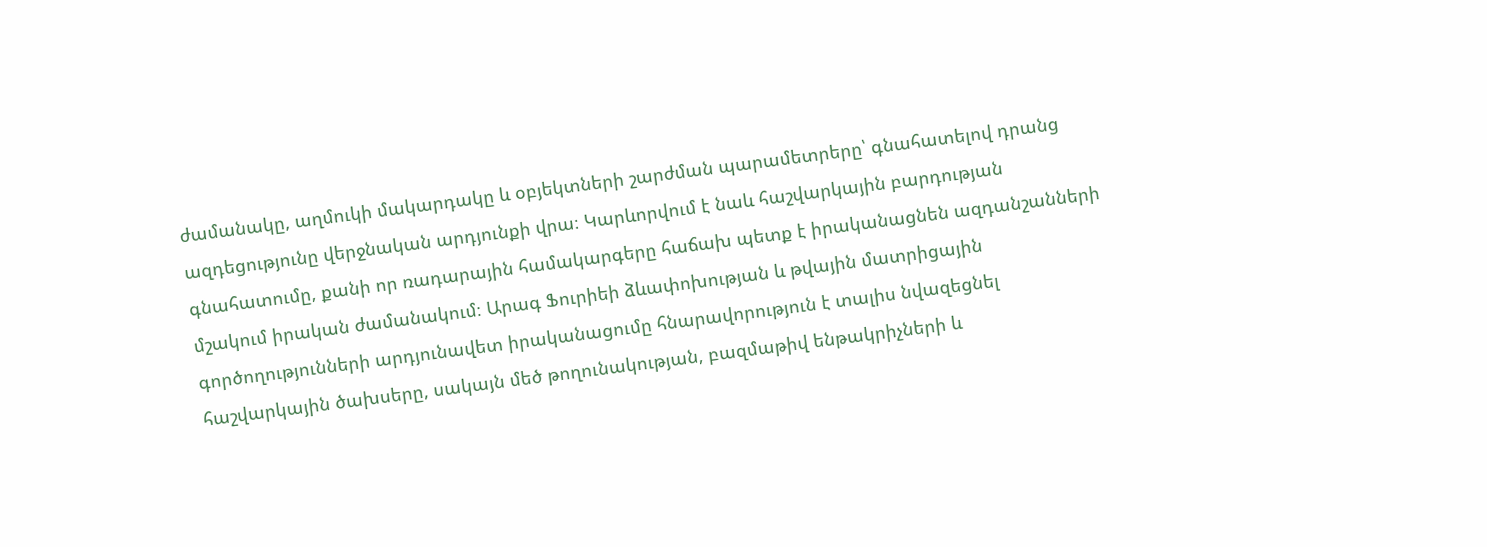ժամանակը, աղմուկի մակարդակը և օբյեկտների շարժման պարամետրերը՝ գնահատելով դրանց ազդեցությունը վերջնական արդյունքի վրա։ Կարևորվում է նաև հաշվարկային բարդության գնահատումը, քանի որ ռադարային համակարգերը հաճախ պետք է իրականացնեն ազդանշանների մշակում իրական ժամանակում։ Արագ Ֆուրիեի ձևափոխության և թվային մատրիցային գործողությունների արդյունավետ իրականացումը հնարավորություն է տալիս նվազեցնել հաշվարկային ծախսերը, սակայն մեծ թողունակության, բազմաթիվ ենթակրիչների և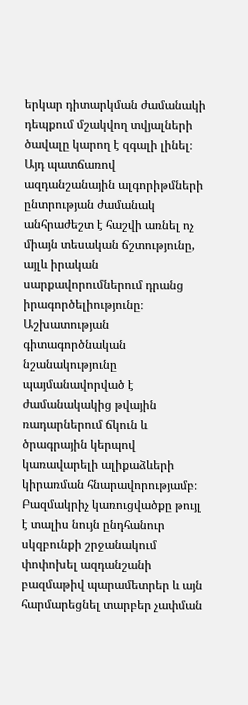երկար դիտարկման ժամանակի դեպքում մշակվող տվյալների ծավալը կարող է զգալի լինել։ Այդ պատճառով ազդանշանային ալգորիթմների ընտրության ժամանակ անհրաժեշտ է հաշվի առնել ոչ միայն տեսական ճշտությունը, այլև իրական սարքավորումներում դրանց իրագործելիությունը։ Աշխատության գիտագործնական նշանակությունը պայմանավորված է ժամանակակից թվային ռադարներում ճկուն և ծրագրային կերպով կառավարելի ալիքաձևերի կիրառման հնարավորությամբ։ Բազմակրիչ կառուցվածքը թույլ է տալիս նույն ընդհանուր սկզբունքի շրջանակում փոփոխել ազդանշանի բազմաթիվ պարամետրեր և այն հարմարեցնել տարբեր չափման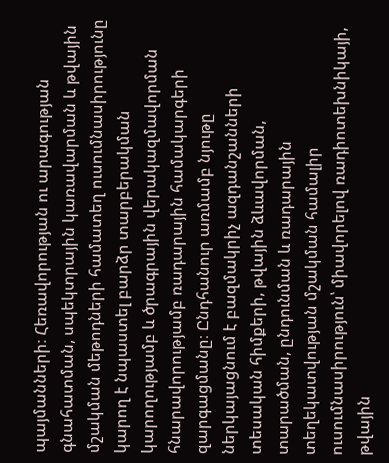պայմանների։ Հեռավորության ու արագության գնահատման, սպեկտրային կառավարման և թվային մշակման մեթոդների համատեղ ուսումնասիրությունը կարող է նպաստել բարձր տարբերակման կարողությամբ և ծրագրային վերակազմավորման հնարավորությամբ ռադարային համակարգերի զարգացմանը։ Ընդհանուր առմամբ նյութը ներկայացնում է բազմակրիչ ազդանշանների տեսական հիմքերի, թվային ձևավորման, տարածման, ընդունման և ռադարային տեղեկատվության մշակման համալիր ուսումնասիրություն՝ միավորելով ռադիոտեխնիկայի, թվային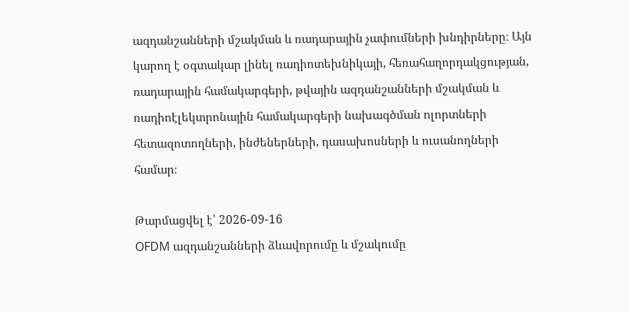ազդանշանների մշակման և ռադարային չափումների խնդիրները։ Այն կարող է օգտակար լինել ռադիոտեխնիկայի, հեռահաղորդակցության, ռադարային համակարգերի, թվային ազդանշանների մշակման և ռադիոէլեկտրոնային համակարգերի նախագծման ոլորտների հետազոտողների, ինժեներների, դասախոսների և ուսանողների համար։

Թարմացվել է՝ 2026-09-16
OFDM ազդանշանների ձևավորումը և մշակումը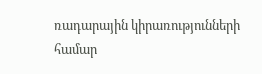ռադարային կիրառությունների համար